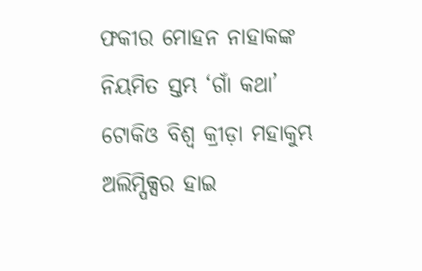ଫକୀର ମୋହନ ନାହାକଙ୍କ ନିୟମିତ ସ୍ତମ୍ଭ ‘ଗାଁ କଥା’
ଟୋକିଓ ବିଶ୍ୱ କ୍ରୀଡ଼ା ମହାକୁମ୍ଭ ଅଲିମ୍ପିକ୍ସର ହାଇ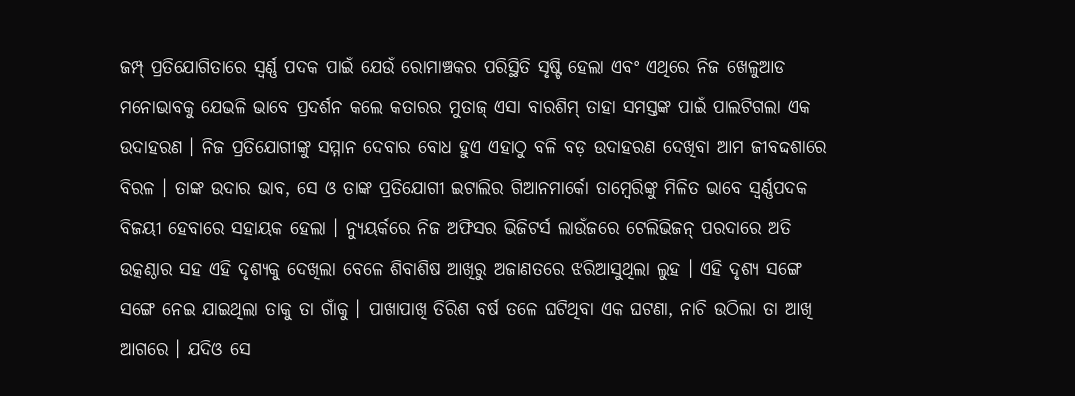ଜମ୍ପ୍ ପ୍ରତିଯୋଗିତାରେ ସ୍ୱର୍ଣ୍ଣ ପଦକ ପାଇଁ ଯେଉଁ ରୋମାଞ୍ଚକର ପରିସ୍ଥିତି ସୃଷ୍ଟି ହେଲା ଏବଂ ଏଥିରେ ନିଜ ଖେଳୁଆଡ ମନୋଭାବକୁ ଯେଭଳି ଭାବେ ପ୍ରଦର୍ଶନ କଲେ କତାରର ମୁତାଜ୍ ଏସା ବାରଶିମ୍ ତାହା ସମସ୍ତଙ୍କ ପାଇଁ ପାଲଟିଗଲା ଏକ ଉଦାହରଣ । ନିଜ ପ୍ରତିଯୋଗୀଙ୍କୁ ସମ୍ମାନ ଦେବାର ବୋଧ ହୁଏ ଏହାଠୁ ବଳି ବଡ଼ ଉଦାହରଣ ଦେଖିବା ଆମ ଜୀବଦ୍ଦଶାରେ ବିରଳ । ତାଙ୍କ ଉଦାର ଭାବ, ସେ ଓ ତାଙ୍କ ପ୍ରତିଯୋଗୀ ଇଟାଲିର ଗିଆନମାର୍କୋ ତାମ୍ବେରିଙ୍କୁ ମିଳିତ ଭାବେ ସ୍ୱର୍ଣ୍ଣପଦକ ବିଜୟୀ ହେବାରେ ସହାୟକ ହେଲା । ନ୍ୟୁୟର୍କରେ ନିଜ ଅଫିସର ଭିଜିଟର୍ସ ଲାଉଁଜରେ ଟେଲିଭିଜନ୍ ପରଦାରେ ଅତି ଉତ୍କଣ୍ଠାର ସହ ଏହି ଦୃଶ୍ୟକୁ ଦେଖିଲା ବେଳେ ଶିବାଶିଷ ଆଖିରୁ ଅଜାଣତରେ ଝରିଆସୁଥିଲା ଲୁହ । ଏହି ଦୃଶ୍ୟ ସଙ୍ଗେ ସଙ୍ଗେ ନେଇ ଯାଇଥିଲା ତାକୁ ତା ଗାଁକୁ । ପାଖାପାଖି ତିରିଶ ବର୍ଷ ତଳେ ଘଟିଥିବା ଏକ ଘଟଣା, ନାଚି ଉଠିଲା ତା ଆଖି ଆଗରେ । ଯଦିଓ ସେ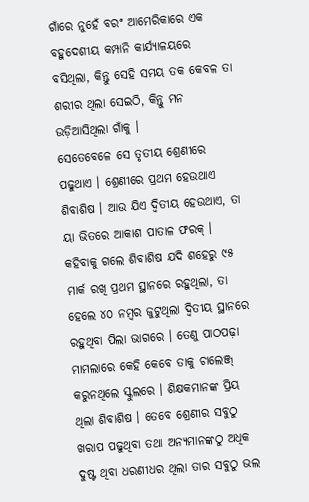ଗାଁରେ ନୁହେଁ ବରଂ ଆମେରିକାରେ ଏକ ବହୁଦେଶୀୟ କମ୍ପାନି କାର୍ଯ୍ୟାଳୟରେ ବସିଥିଲା, କିନ୍ତୁ ସେହି ସମୟ ତକ କେବଳ ତା ଶରୀର ଥିଲା ସେଇଠି, କିନ୍ତୁ ମନ ଉଡ଼ିଆସିଥିଲା ଗାଁକୁ ।
ସେତେବେଳେ ସେ ତୃତୀୟ ଶ୍ରେଣୀରେ ପଢୁଥାଏ । ଶ୍ରେଣୀରେ ପ୍ରଥମ ହେଉଥାଏ ଶିବାଶିଷ । ଆଉ ଯିଏ ଦ୍ୱିତୀୟ ହେଉଥାଏ, ତା ୟା ଭିତରେ ଆକାଶ ପାତାଳ ଫରକ୍ । କହିବାକୁ ଗଲେ ଶିବାଶିଷ ଯଦି ଶହେରୁ ୯୫ ମାର୍କ ରଖି ପ୍ରଥମ ସ୍ଥାନରେ ରହୁଥିଲା, ତା ହେଲେ ୪୦ ନମ୍ବର ଜୁଟୁଥିଲା ଦ୍ୱିତୀୟ ସ୍ଥାନରେ ରହୁଥିବା ପିଲା ଭାଗରେ । ତେଣୁ ପାଠପଢ଼ା ମାମଲାରେ କେହି କେବେ ତାକୁ ଚାଲେଞ୍ଜ୍ କରୁନଥିଲେ ସ୍କୁଲରେ । ଶିକ୍ଷକମାନଙ୍କ ପ୍ରିୟ ଥିଲା ଶିବାଶିଷ । ତେବେ ଶ୍ରେଣୀର ସବୁଠୁ ଖରାପ ପଢୁଥିବା ତଥା ଅନ୍ୟମାନଙ୍କଠୁ ଅଧିକ ଦୁଷ୍ଟ ଥିବା ଧରଣୀଧର ଥିଲା ତାର ସବୁଠୁ ଭଲ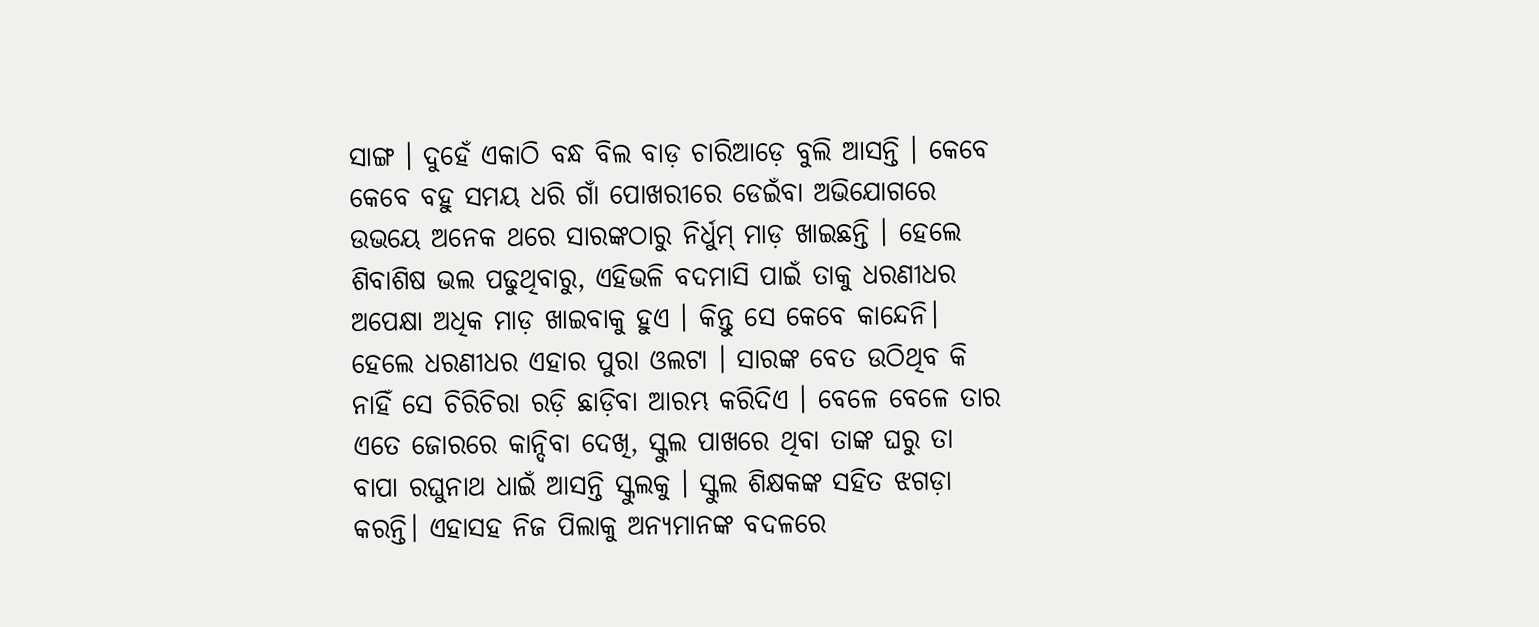ସାଙ୍ଗ । ଦୁହେଁ ଏକାଠି ବନ୍ଧ ବିଲ ବାଡ଼ ଚାରିଆଡ଼େ ବୁଲି ଆସନ୍ତି । କେବେ କେବେ ବହୁ ସମୟ ଧରି ଗାଁ ପୋଖରୀରେ ଡେଇଁବା ଅଭିଯୋଗରେ ଉଭୟେ ଅନେକ ଥରେ ସାରଙ୍କଠାରୁ ନିର୍ଧୁମ୍ ମାଡ଼ ଖାଇଛନ୍ତି । ହେଲେ ଶିବାଶିଷ ଭଲ ପଢୁଥିବାରୁ, ଏହିଭଳି ବଦମାସି ପାଇଁ ତାକୁ ଧରଣୀଧର ଅପେକ୍ଷା ଅଧିକ ମାଡ଼ ଖାଇବାକୁ ହୁଏ । କିନ୍ତୁ ସେ କେବେ କାନ୍ଦେନି। ହେଲେ ଧରଣୀଧର ଏହାର ପୁରା ଓଲଟା । ସାରଙ୍କ ବେତ ଉଠିଥିବ କି ନାହିଁ ସେ ଚିରିଚିରା ରଡ଼ି ଛାଡ଼ିବା ଆରମ୍ଭ କରିଦିଏ । ବେଳେ ବେଳେ ତାର ଏତେ ଜୋରରେ କାନ୍ଦିବା ଦେଖି, ସ୍କୁଲ ପାଖରେ ଥିବା ତାଙ୍କ ଘରୁ ତା ବାପା ରଘୁନାଥ ଧାଇଁ ଆସନ୍ତି ସ୍କୁଲକୁ । ସ୍କୁଲ ଶିକ୍ଷକଙ୍କ ସହିତ ଝଗଡ଼ା କରନ୍ତି। ଏହାସହ ନିଜ ପିଲାକୁ ଅନ୍ୟମାନଙ୍କ ବଦଳରେ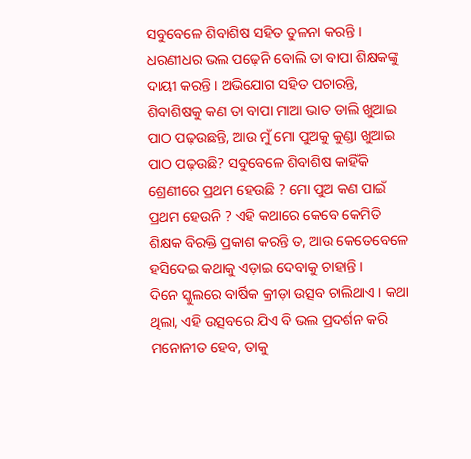ସବୁବେଳେ ଶିବାଶିଷ ସହିତ ତୁଳନା କରନ୍ତି ।
ଧରଣୀଧର ଭଲ ପଢ଼େନି ବୋଲି ତା ବାପା ଶିକ୍ଷକଙ୍କୁ ଦାୟୀ କରନ୍ତି । ଅଭିଯୋଗ ସହିତ ପଚାରନ୍ତି, ଶିବାଶିଷକୁ କଣ ତା ବାପା ମାଆ ଭାତ ଡାଲି ଖୁଆଇ ପାଠ ପଢ଼ଉଛନ୍ତି, ଆଉ ମୁଁ ମୋ ପୁଅକୁ କୁଣ୍ଡା ଖୁଆଇ ପାଠ ପଢ଼ଉଛି? ସବୁବେଳେ ଶିବାଶିଷ କାହିଁକି ଶ୍ରେଣୀରେ ପ୍ରଥମ ହେଉଛି ? ମୋ ପୁଅ କଣ ପାଇଁ ପ୍ରଥମ ହେଉନି ? ଏହି କଥାରେ କେବେ କେମିତି ଶିକ୍ଷକ ବିରକ୍ତି ପ୍ରକାଶ କରନ୍ତି ତ, ଆଉ କେତେବେଳେ ହସିଦେଇ କଥାକୁ ଏଡ଼ାଇ ଦେବାକୁ ଚାହାନ୍ତି ।
ଦିନେ ସ୍କୁଲରେ ବାର୍ଷିକ କ୍ରୀଡ଼ା ଉତ୍ସବ ଚାଲିଥାଏ । କଥା ଥିଲା, ଏହି ଉତ୍ସବରେ ଯିଏ ବି ଭଲ ପ୍ରଦର୍ଶନ କରି ମନୋନୀତ ହେବ, ତାକୁ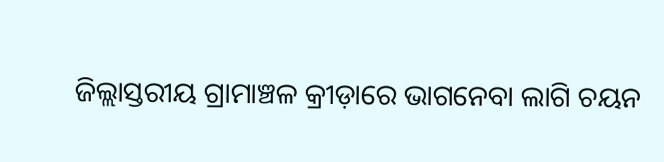ଜିଲ୍ଲାସ୍ତରୀୟ ଗ୍ରାମାଞ୍ଚଳ କ୍ରୀଡ଼ାରେ ଭାଗନେବା ଲାଗି ଚୟନ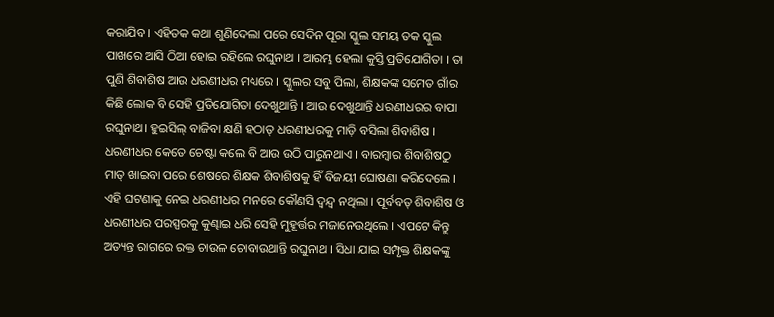କରାଯିବ । ଏହିତକ କଥା ଶୁଣିଦେଲା ପରେ ସେଦିନ ପୂରା ସ୍କୁଲ ସମୟ ତକ ସ୍କୁଲ ପାଖରେ ଆସି ଠିଆ ହୋଇ ରହିଲେ ରଘୁନାଥ । ଆରମ୍ଭ ହେଲା କୁସ୍ତି ପ୍ରତିଯୋଗିତା । ତା ପୁଣି ଶିବାଶିଷ ଆଉ ଧରଣୀଧର ମଧ୍ୟରେ । ସ୍କୁଲର ସବୁ ପିଲା, ଶିକ୍ଷକଙ୍କ ସମେତ ଗାଁର କିଛି ଲୋକ ବି ସେହି ପ୍ରତିଯୋଗିତା ଦେଖୁଥାନ୍ତି । ଆଉ ଦେଖୁଥାନ୍ତି ଧରଣୀଧରର ବାପା ରଘୁନାଥ। ହୁଇସିଲ୍ ବାଜିବା କ୍ଷଣି ହଠାତ୍ ଧରଣୀଧରକୁ ମାଡ଼ି ବସିଲା ଶିବାଶିଷ । ଧରଣୀଧର କେତେ ଚେଷ୍ଟା କଲେ ବି ଆଉ ଉଠି ପାରୁନଥାଏ । ବାରମ୍ବାର ଶିବାଶିଷଠୁ ମାତ୍ ଖାଇବା ପରେ ଶେଷରେ ଶିକ୍ଷକ ଶିବାଶିଷକୁ ହିଁ ବିଜୟୀ ଘୋଷଣା କରିଦେଲେ । ଏହି ଘଟଣାକୁ ନେଇ ଧରଣୀଧର ମନରେ କୌଣସି ଦ୍ୱନ୍ଦ୍ୱ ନଥିଲା । ପୂର୍ବବତ୍ ଶିବାଶିଷ ଓ ଧରଣୀଧର ପରସ୍ପରକୁ କୁଣ୍ଢାଇ ଧରି ସେହି ମୁହୂର୍ତ୍ତର ମଜାନେଉଥିଲେ । ଏପଟେ କିନ୍ତୁ ଅତ୍ୟନ୍ତ ରାଗରେ ରକ୍ତ ଚାଉଳ ଚୋବାଉଥାନ୍ତି ରଘୁନାଥ । ସିଧା ଯାଇ ସମ୍ପୃକ୍ତ ଶିକ୍ଷକଙ୍କୁ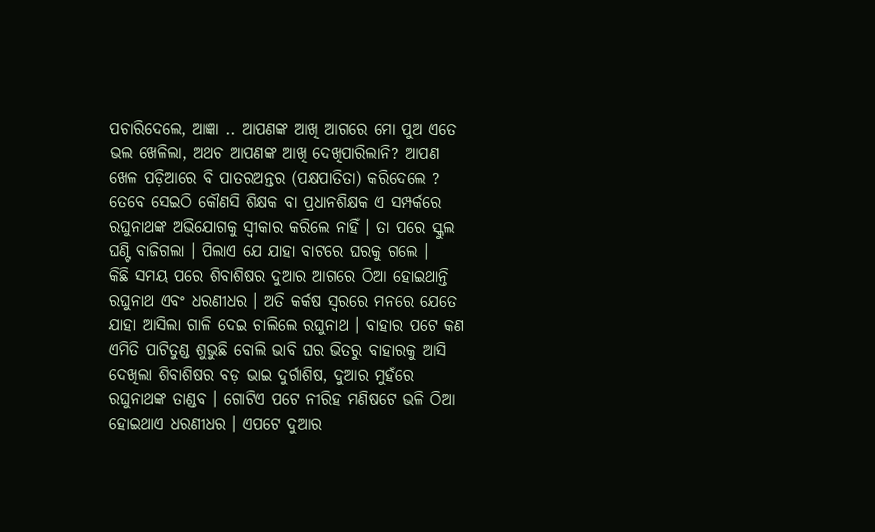ପଚାରିଦେଲେ, ଆଜ୍ଞା .. ଆପଣଙ୍କ ଆଖି ଆଗରେ ମୋ ପୁଅ ଏତେ ଭଲ ଖେଳିଲା, ଅଥଚ ଆପଣଙ୍କ ଆଖି ଦେଖିପାରିଲାନି? ଆପଣ ଖେଳ ପଡ଼ିଆରେ ବି ପାତରଅନ୍ତର (ପକ୍ଷପାତିତା) କରିଦେଲେ ? ତେବେ ସେଇଠି କୌଣସି ଶିକ୍ଷକ ବା ପ୍ରଧାନଶିକ୍ଷକ ଏ ସମ୍ପର୍କରେ ରଘୁନାଥଙ୍କ ଅଭିଯୋଗକୁ ସ୍ୱୀକାର କରିଲେ ନାହିଁ । ତା ପରେ ସ୍କୁଲ ଘଣ୍ଟି ବାଜିଗଲା । ପିଲାଏ ଯେ ଯାହା ବାଟରେ ଘରକୁ ଗଲେ ।
କିଛି ସମୟ ପରେ ଶିବାଶିଷର ଦୁଆର ଆଗରେ ଠିଆ ହୋଇଥାନ୍ତି ରଘୁନାଥ ଏବଂ ଧରଣୀଧର । ଅତି କର୍କଷ ସ୍ୱରରେ ମନରେ ଯେତେ ଯାହା ଆସିଲା ଗାଳି ଦେଇ ଚାଲିଲେ ରଘୁନାଥ । ବାହାର ପଟେ କଣ ଏମିତି ପାଟିତୁଣ୍ଡ ଶୁଭୁଛି ବୋଲି ଭାବି ଘର ଭିତରୁ ବାହାରକୁ ଆସି ଦେଖିଲା ଶିବାଶିଷର ବଡ଼ ଭାଇ ଦୁର୍ଗାଶିଷ, ଦୁଆର ମୁହଁରେ ରଘୁନାଥଙ୍କ ତାଣ୍ଡବ । ଗୋଟିଏ ପଟେ ନୀରିହ ମଣିଷଟେ ଭଳି ଠିଆ ହୋଇଥାଏ ଧରଣୀଧର । ଏପଟେ ଦୁଆର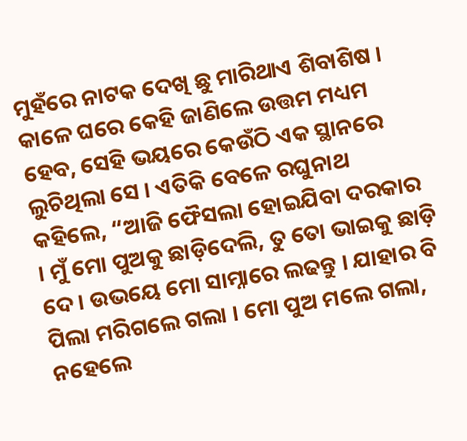ମୁହଁରେ ନାଟକ ଦେଖି ଛୁ ମାରିଥାଏ ଶିବାଶିଷ । କାଳେ ଘରେ କେହି ଜାଣିଲେ ଉତ୍ତମ ମଧ୍ୟମ ହେବ, ସେହି ଭୟରେ କେଉଁଠି ଏକ ସ୍ଥାନରେ ଲୁଚିଥିଲା ସେ । ଏତିକି ବେଳେ ରଘୁନାଥ କହିଲେ, “ଆଜି ଫୈସଲା ହୋଇଯିବା ଦରକାର । ମୁଁ ମୋ ପୁଅକୁ ଛାଡ଼ିଦେଲି, ତୁ ତୋ ଭାଇକୁ ଛାଡ଼ି ଦେ । ଉଭୟେ ମୋ ସାମ୍ନାରେ ଲଢନ୍ତୁ । ଯାହାର ବି ପିଲା ମରିଗଲେ ଗଲା । ମୋ ପୁଅ ମଲେ ଗଲା, ନହେଲେ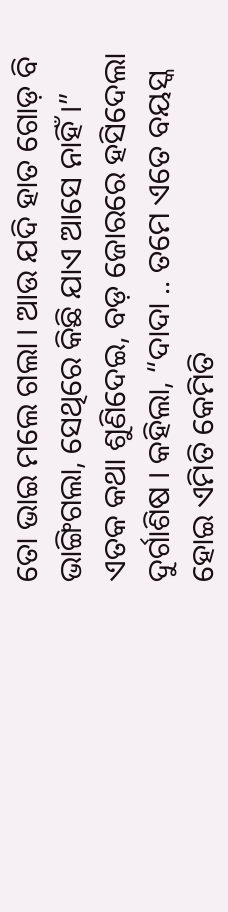ତୋ ଭାଇ ମଲେ ଗଲା । ଆଉ ଯଦି ହାତ ଗୋଡ଼ ବି ଭାଙ୍ଗିଗଲା, ସେଥିରେ କିଛି ଯାଏ ଆସେ ନାହିଁ ।” ଏତକ କଥା ଶୁଣିଦେଇ, ବଡ଼ ଜୋରରେ ହସିଦେଲା ଦୁର୍ଗାଶିଷ । କହିଲା, “ଦାଦା .. ତମେ ଏତେ ବୟସ୍କ ହୋଇ ଏମିତି କେମିତି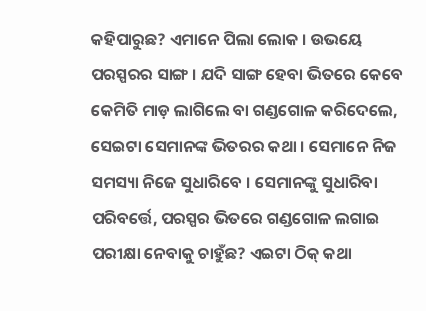କହିପାରୁଛ? ଏମାନେ ପିଲା ଲୋକ । ଉଭୟେ ପରସ୍ପରର ସାଙ୍ଗ । ଯଦି ସାଙ୍ଗ ହେବା ଭିତରେ କେବେ କେମିତି ମାଡ଼ ଲାଗିଲେ ବା ଗଣ୍ଡଗୋଳ କରିଦେଲେ, ସେଇଟା ସେମାନଙ୍କ ଭିତରର କଥା । ସେମାନେ ନିଜ ସମସ୍ୟା ନିଜେ ସୁଧାରିବେ । ସେମାନଙ୍କୁ ସୁଧାରିବା ପରିବର୍ତ୍ତେ, ପରସ୍ପର ଭିତରେ ଗଣ୍ଡଗୋଳ ଲଗାଇ ପରୀକ୍ଷା ନେବାକୁ ଚାହୁଁଛ? ଏଇଟା ଠିକ୍ କଥା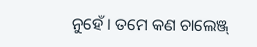ନୁହେଁ । ତମେ କଣ ଚାଲେଞ୍ଜ୍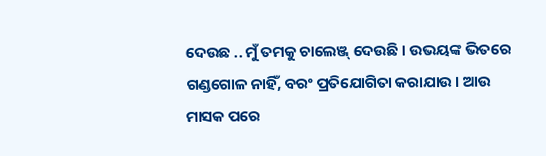ଦେଉଛ .. ମୁଁ ତମକୁ ଚାଲେଞ୍ଜ୍ ଦେଉଛି । ଉଭୟଙ୍କ ଭିତରେ ଗଣ୍ଡଗୋଳ ନାହିଁ, ବରଂ ପ୍ରତିଯୋଗିତା କରାଯାଉ । ଆଉ ମାସକ ପରେ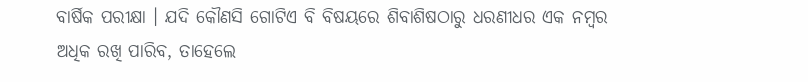ବାର୍ଷିକ ପରୀକ୍ଷା । ଯଦି କୌଣସି ଗୋଟିଏ ବି ବିଷୟରେ ଶିବାଶିଷଠାରୁ ଧରଣୀଧର ଏକ ନମ୍ବର ଅଧିକ ରଖି ପାରିବ, ତାହେଲେ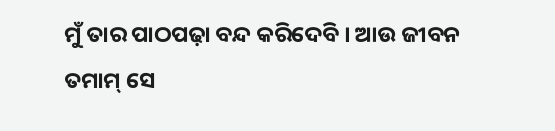ମୁଁ ତାର ପାଠପଢ଼ା ବନ୍ଦ କରିଦେବି । ଆଉ ଜୀବନ ତମାମ୍ ସେ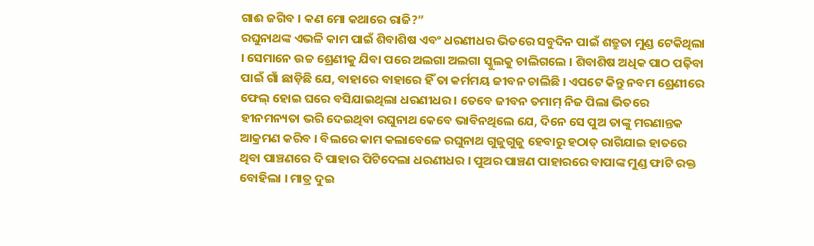ଗାଈ ଜଗିବ । କଣ ମୋ କଥାରେ ରାଜି?”
ରଘୁନାଥଙ୍କ ଏଭଳି କାମ ପାଇଁ ଶିବାଶିଷ ଏବଂ ଧରଣୀଧର ଭିତରେ ସବୁଦିନ ପାଇଁ ଶତ୍ରୁତା ମୁଣ୍ଡ ଟେକିଥିଲା । ସେମାନେ ଉଚ୍ଚ ଶ୍ରେଣୀକୁ ଯିବା ପରେ ଅଲଗା ଅଲଗା ସ୍କୁଲକୁ ଚାଲିଗଲେ । ଶିବାଶିଷ ଅଧିକ ପାଠ ପଢ଼ିବା ପାଇଁ ଗାଁ ଛାଡ଼ିଛି ଯେ, ବାହାରେ ବାହାରେ ହିଁ ତା କର୍ମମୟ ଜୀବନ ଚାଲିଛି । ଏପଟେ କିନ୍ତୁ ନବମ ଶ୍ରେଣୀରେ ଫେଲ୍ ହୋଇ ଘରେ ବସିଯାଇଥିଲା ଧରଣୀଧର । ତେବେ ଜୀବନ ତମାମ୍ ନିଜ ପିଲା ଭିତରେ ହୀନମନ୍ୟତା ଭରି ଦେଇଥିବା ରଘୁନାଥ କେବେ ଭାବିନଥିଲେ ଯେ, ଦିନେ ସେ ପୁଅ ତାଙ୍କୁ ମରଣାନ୍ତକ ଆକ୍ରମଣ କରିବ । ବିଲରେ କାମ କଲାବେଳେ ରଘୁନାଥ ଗୁଜୁଗୁଜୁ ହେବାରୁ ହଠାତ୍ ରାଗିଯାଇ ହାତରେ ଥିବା ପାଞ୍ଚଣରେ ଦି ପାହାର ପିଟିଦେଲା ଧରଣୀଧର । ପୁଅର ପାଞ୍ଚଣ ପାହାରରେ ବାପାଙ୍କ ମୁଣ୍ଡ ଫାଟି ରକ୍ତ ବୋହିଲା । ମାତ୍ର ଦୁଇ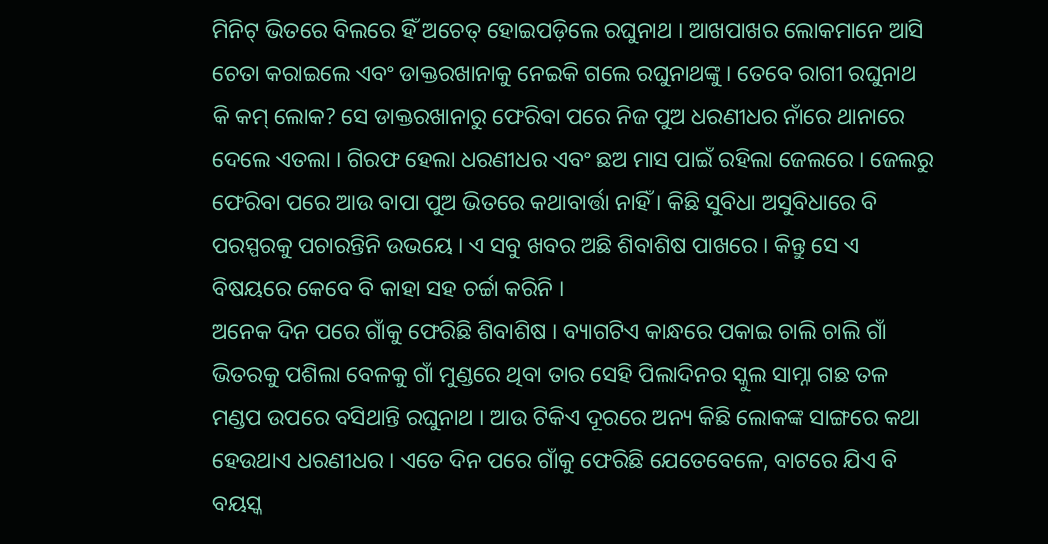ମିନିଟ୍ ଭିତରେ ବିଲରେ ହିଁ ଅଚେତ୍ ହୋଇପଡ଼ିଲେ ରଘୁନାଥ । ଆଖପାଖର ଲୋକମାନେ ଆସି ଚେତା କରାଇଲେ ଏବଂ ଡାକ୍ତରଖାନାକୁ ନେଇକି ଗଲେ ରଘୁନାଥଙ୍କୁ । ତେବେ ରାଗୀ ରଘୁନାଥ କି କମ୍ ଲୋକ? ସେ ଡାକ୍ତରଖାନାରୁ ଫେରିବା ପରେ ନିଜ ପୁଅ ଧରଣୀଧର ନାଁରେ ଥାନାରେ ଦେଲେ ଏତଲା । ଗିରଫ ହେଲା ଧରଣୀଧର ଏବଂ ଛଅ ମାସ ପାଇଁ ରହିଲା ଜେଲରେ । ଜେଲରୁ ଫେରିବା ପରେ ଆଉ ବାପା ପୁଅ ଭିତରେ କଥାବାର୍ତ୍ତା ନାହିଁ । କିଛି ସୁବିଧା ଅସୁବିଧାରେ ବି ପରସ୍ପରକୁ ପଚାରନ୍ତିନି ଉଭୟେ । ଏ ସବୁ ଖବର ଅଛି ଶିବାଶିଷ ପାଖରେ । କିନ୍ତୁ ସେ ଏ ବିଷୟରେ କେବେ ବି କାହା ସହ ଚର୍ଚ୍ଚା କରିନି ।
ଅନେକ ଦିନ ପରେ ଗାଁକୁ ଫେରିଛି ଶିବାଶିଷ । ବ୍ୟାଗଟିଏ କାନ୍ଧରେ ପକାଇ ଚାଲି ଚାଲି ଗାଁ ଭିତରକୁ ପଶିଲା ବେଳକୁ ଗାଁ ମୁଣ୍ଡରେ ଥିବା ତାର ସେହି ପିଲାଦିନର ସ୍କୁଲ ସାମ୍ନା ଗଛ ତଳ ମଣ୍ଡପ ଉପରେ ବସିଥାନ୍ତି ରଘୁନାଥ । ଆଉ ଟିକିଏ ଦୂରରେ ଅନ୍ୟ କିଛି ଲୋକଙ୍କ ସାଙ୍ଗରେ କଥା ହେଉଥାଏ ଧରଣୀଧର । ଏତେ ଦିନ ପରେ ଗାଁକୁ ଫେରିଛି ଯେତେବେଳେ, ବାଟରେ ଯିଏ ବି ବୟସ୍କ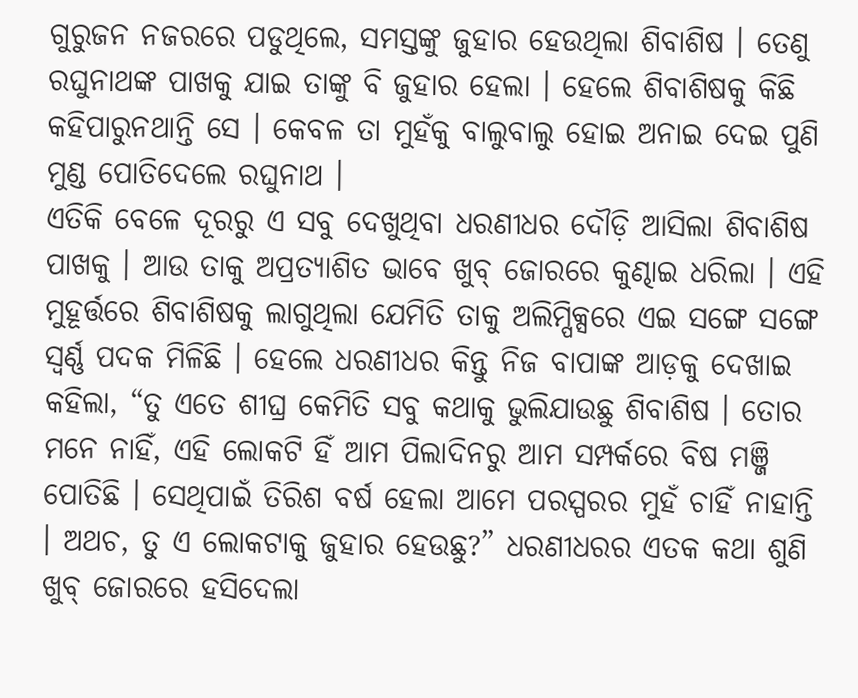ଗୁରୁଜନ ନଜରରେ ପଡୁଥିଲେ, ସମସ୍ତଙ୍କୁ ଜୁହାର ହେଉଥିଲା ଶିବାଶିଷ । ତେଣୁ ରଘୁନାଥଙ୍କ ପାଖକୁ ଯାଇ ତାଙ୍କୁ ବି ଜୁହାର ହେଲା । ହେଲେ ଶିବାଶିଷକୁ କିଛି କହିପାରୁନଥାନ୍ତି ସେ । କେବଳ ତା ମୁହଁକୁ ବାଲୁବାଲୁ ହୋଇ ଅନାଇ ଦେଇ ପୁଣି ମୁଣ୍ଡ ପୋତିଦେଲେ ରଘୁନାଥ ।
ଏତିକି ବେଳେ ଦୂରରୁ ଏ ସବୁ ଦେଖୁଥିବା ଧରଣୀଧର ଦୌଡ଼ି ଆସିଲା ଶିବାଶିଷ ପାଖକୁ । ଆଉ ତାକୁ ଅପ୍ରତ୍ୟାଶିତ ଭାବେ ଖୁବ୍ ଜୋରରେ କୁଣ୍ଢାଇ ଧରିଲା । ଏହି ମୁହୂର୍ତ୍ତରେ ଶିବାଶିଷକୁ ଲାଗୁଥିଲା ଯେମିତି ତାକୁ ଅଲିମ୍ପିକ୍ସରେ ଏଇ ସଙ୍ଗେ ସଙ୍ଗେ ସ୍ୱର୍ଣ୍ଣ ପଦକ ମିଳିଛି । ହେଲେ ଧରଣୀଧର କିନ୍ତୁ ନିଜ ବାପାଙ୍କ ଆଡ଼କୁ ଦେଖାଇ କହିଲା, “ତୁ ଏତେ ଶୀଘ୍ର କେମିତି ସବୁ କଥାକୁ ଭୁଲିଯାଉଛୁ ଶିବାଶିଷ । ତୋର ମନେ ନାହିଁ, ଏହି ଲୋକଟି ହିଁ ଆମ ପିଲାଦିନରୁ ଆମ ସମ୍ପର୍କରେ ବିଷ ମଞ୍ଜି ପୋତିଛି । ସେଥିପାଇଁ ତିରିଶ ବର୍ଷ ହେଲା ଆମେ ପରସ୍ପରର ମୁହଁ ଚାହିଁ ନାହାନ୍ତି । ଅଥଚ, ତୁ ଏ ଲୋକଟାକୁ ଜୁହାର ହେଉଛୁ?” ଧରଣୀଧରର ଏତକ କଥା ଶୁଣି ଖୁବ୍ ଜୋରରେ ହସିଦେଲା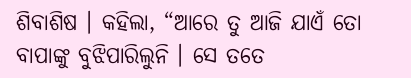ଶିବାଶିଷ । କହିଲା, “ଆରେ ତୁ ଆଜି ଯାଏଁ ତୋ ବାପାଙ୍କୁ ବୁଝିପାରିଲୁନି । ସେ ତତେ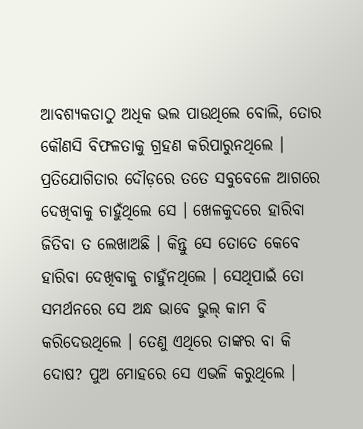ଆବଶ୍ୟକତାଠୁ ଅଧିକ ଭଲ ପାଉଥିଲେ ବୋଲି, ତୋର କୌଣସି ବିଫଳତାକୁ ଗ୍ରହଣ କରିପାରୁନଥିଲେ । ପ୍ରତିଯୋଗିତାର ଦୌଡ଼ରେ ତତେ ସବୁବେଳେ ଆଗରେ ଦେଖିବାକୁ ଚାହୁଁଥିଲେ ସେ । ଖେଳକୁଦରେ ହାରିବା ଜିତିବା ତ ଲେଖାଅଛି । କିନ୍ତୁ ସେ ତୋତେ କେବେ ହାରିବା ଦେଖିବାକୁ ଚାହୁଁନଥିଲେ । ସେଥିପାଇଁ ତୋ ସମର୍ଥନରେ ସେ ଅନ୍ଧ ଭାବେ ଭୁଲ୍ କାମ ବି କରିଦେଉଥିଲେ । ତେଣୁ ଏଥିରେ ତାଙ୍କର ବା କି ଦୋଷ? ପୁଅ ମୋହରେ ସେ ଏଭଳି କରୁଥିଲେ ।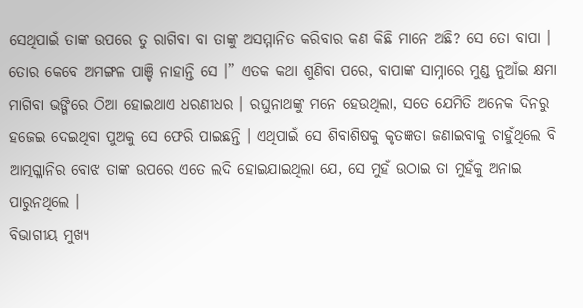ସେଥିପାଇଁ ତାଙ୍କ ଉପରେ ତୁ ରାଗିବା ବା ତାଙ୍କୁ ଅସମ୍ମାନିତ କରିବାର କଣ କିଛି ମାନେ ଅଛି? ସେ ତୋ ବାପା । ତୋର କେବେ ଅମଙ୍ଗଳ ପାଞ୍ଚି ନାହାନ୍ତି ସେ ।” ଏତକ କଥା ଶୁଣିବା ପରେ, ବାପାଙ୍କ ସାମ୍ନାରେ ମୁଣ୍ଡ ନୁଆଁଇ କ୍ଷମା ମାଗିବା ଭଙ୍ଗିରେ ଠିଆ ହୋଇଥାଏ ଧରଣୀଧର । ରଘୁନାଥଙ୍କୁ ମନେ ହେଉଥିଲା, ସତେ ଯେମିତି ଅନେକ ଦିନରୁ ହଜେଇ ଦେଇଥିବା ପୁଅକୁ ସେ ଫେରି ପାଇଛନ୍ତି । ଏଥିପାଇଁ ସେ ଶିବାଶିଷକୁ କୃତଜ୍ଞତା ଜଣାଇବାକୁ ଚାହୁଁଥିଲେ ବି ଆତ୍ମଗ୍ଳାନିର ବୋଝ ତାଙ୍କ ଉପରେ ଏତେ ଲଦି ହୋଇଯାଇଥିଲା ଯେ, ସେ ମୁହଁ ଉଠାଇ ତା ମୁହଁକୁ ଅନାଇ ପାରୁନଥିଲେ ।
ବିଭାଗୀୟ ମୁଖ୍ୟ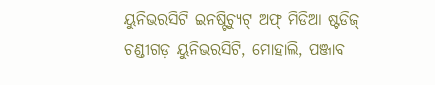ୟୁନିଭରସିଟି ଇନଷ୍ଟିଚ୍ୟୁଟ୍ ଅଫ୍ ମିଡିଆ ଷ୍ଟଡିଜ୍
ଚଣ୍ଡୀଗଡ଼ ୟୁନିଭରସିଟି, ମୋହାଲି, ପଞ୍ଜାବ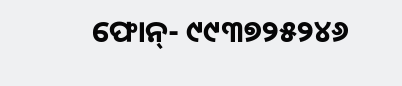ଫୋନ୍- ୯୯୩୭୨୫୨୪୬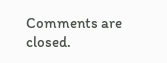Comments are closed.